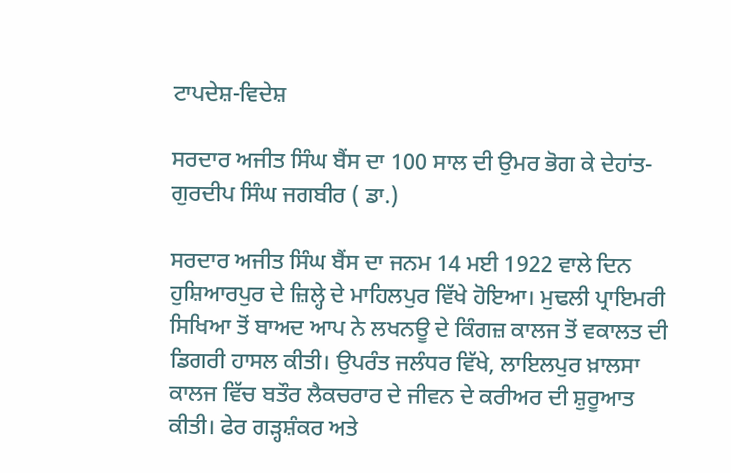ਟਾਪਦੇਸ਼-ਵਿਦੇਸ਼

ਸਰਦਾਰ ਅਜੀਤ ਸਿੰਘ ਬੈਂਸ ਦਾ 100 ਸਾਲ ਦੀ ਉਮਰ ਭੋਗ ਕੇ ਦੇਹਾਂਤ- ਗੁਰਦੀਪ ਸਿੰਘ ਜਗਬੀਰ ( ਡਾ.)

ਸਰਦਾਰ ਅਜੀਤ ਸਿੰਘ ਬੈਂਸ ਦਾ ਜਨਮ 14 ਮਈ 1922 ਵਾਲੇ ਦਿਨ ਹੁਸ਼ਿਆਰਪੁਰ ਦੇ ਜ਼ਿਲ੍ਹੇ ਦੇ ਮਾਹਿਲਪੁਰ ਵਿੱਖੇ ਹੋਇਆ। ਮੁਢਲੀ ਪ੍ਰਾਇਮਰੀ ਸਿਖਿਆ ਤੋਂ ਬਾਅਦ ਆਪ ਨੇ ਲਖਨਊ ਦੇ ਕਿੰਗਜ਼ ਕਾਲਜ ਤੋਂ ਵਕਾਲਤ ਦੀ ਡਿਗਰੀ ਹਾਸਲ ਕੀਤੀ। ਉਪਰੰਤ ਜਲੰਧਰ ਵਿੱਖੇ, ਲਾਇਲਪੁਰ ਖ਼ਾਲਸਾ ਕਾਲਜ ਵਿੱਚ ਬਤੌਰ ਲੈਕਚਰਾਰ ਦੇ ਜੀਵਨ ਦੇ ਕਰੀਅਰ ਦੀ ਸ਼ੁਰੂਆਤ ਕੀਤੀ। ਫੇਰ ਗੜ੍ਹਸ਼ੰਕਰ ਅਤੇ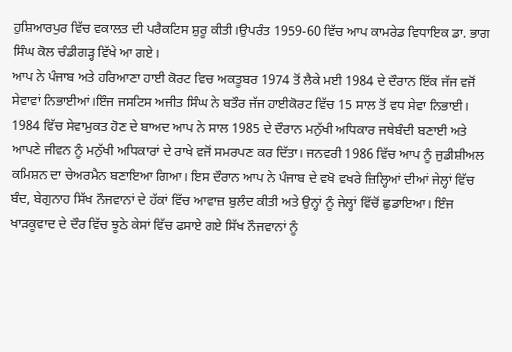ਹੁਸ਼ਿਆਰਪੁਰ ਵਿੱਚ ਵਕਾਲਤ ਦੀ ਪਰੈਕਟਿਸ ਸ਼ੁਰੂ ਕੀਤੀ।ਉਪਰੰਤ 1959-60 ਵਿੱਚ ਆਪ ਕਾਮਰੇਡ ਵਿਧਾਇਕ ਡਾ. ਭਾਗ ਸਿੰਘ ਕੋਲ ਚੰਡੀਗੜ੍ਹ ਵਿੱਖੇ ਆ ਗਏ।
ਆਪ ਨੇ ਪੰਜਾਬ ਅਤੇ ਹਰਿਆਣਾ ਹਾਈ ਕੋਰਟ ਵਿਚ ਅਕਤੂਬਰ 1974 ਤੋਂ ਲੈਕੇ ਮਈ 1984 ਦੇ ਦੌਰਾਨ ਇੱਕ ਜੱਜ ਵਜੋਂ ਸੇਵਾਵਾਂ ਨਿਭਾਈਆਂ।ਇੰਜ ਜਸਟਿਸ ਅਜੀਤ ਸਿੰਘ ਨੇ ਬਤੌਰ ਜੱਜ ਹਾਈਕੋਰਟ ਵਿੱਚ 15 ਸਾਲ ਤੋਂ ਵਧ ਸੇਵਾ ਨਿਭਾਈ।
1984 ਵਿੱਚ ਸੇਵਾਮੁਕਤ ਹੋਣ ਦੇ ਬਾਅਦ ਆਪ ਨੇ ਸਾਲ 1985 ਦੇ ਦੌਰਾਨ ਮਨੁੱਖੀ ਅਧਿਕਾਰ ਜਥੇਬੰਦੀ ਬਣਾਈ ਅਤੇ ਆਪਣੇ ਜੀਵਨ ਨੂੰ ਮਨੁੱਖੀ ਅਧਿਕਾਰਾਂ ਦੇ ਰਾਖੇ ਵਜੋਂ ਸਮਰਪਣ ਕਰ ਦਿੱਤਾ। ਜਨਵਰੀ 1986 ਵਿੱਚ ਆਪ ਨੂੰ ਜੁਡੀਸ਼ੀਅਲ ਕਮਿਸ਼ਨ ਦਾ ਚੇਅਰਮੈਨ ਬਣਾਇਆ ਗਿਆ। ਇਸ ਦੌਰਾਨ ਆਪ ਨੇ ਪੰਜਾਬ ਦੇ ਵਖੋ ਵਖਰੇ ਜ਼ਿਲ੍ਹਿਆਂ ਦੀਆਂ ਜੇਲ੍ਹਾਂ ਵਿੱਚ ਬੰਦ, ਬੇਗੁਨਾਹ ਸਿੱਖ ਨੌਜਵਾਨਾਂ ਦੇ ਹੱਕਾਂ ਵਿੱਚ ਆਵਾਜ਼ ਬੁਲੰਦ ਕੀਤੀ ਅਤੇ ਉਨ੍ਹਾਂ ਨੂੰ ਜੇਲ੍ਹਾਂ ਵਿੱਚੋਂ ਛੁਡਾਇਆ। ਇੰਜ ਖਾੜਕੂਵਾਦ ਦੇ ਦੌਰ ਵਿੱਚ ਝੂਠੇ ਕੇਸਾਂ ਵਿੱਚ ਫਸਾਏ ਗਏ ਸਿੱਖ ਨੌਜਵਾਨਾਂ ਨੂੰ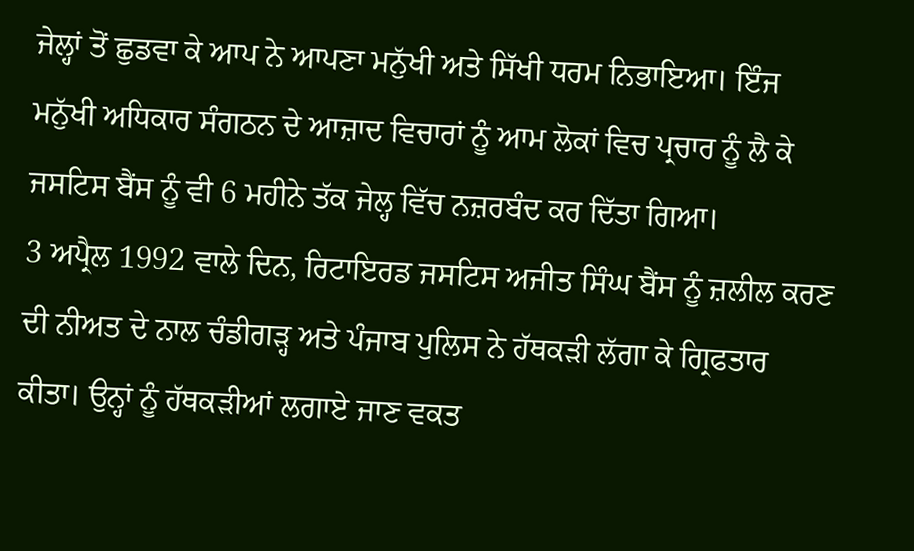ਜੇਲ੍ਹਾਂ ਤੋਂ ਛੁਡਵਾ ਕੇ ਆਪ ਨੇ ਆਪਣਾ ਮਨੁੱਖੀ ਅਤੇ ਸਿੱਖੀ ਧਰਮ ਨਿਭਾਇਆ। ਇੰਜ ਮਨੁੱਖੀ ਅਧਿਕਾਰ ਸੰਗਠਨ ਦੇ ਆਜ਼ਾਦ ਵਿਚਾਰਾਂ ਨੂੰ ਆਮ ਲੋਕਾਂ ਵਿਚ ਪ੍ਰਚਾਰ ਨੂੰ ਲੈ ਕੇ ਜਸਟਿਸ ਬੈਂਸ ਨੂੰ ਵੀ 6 ਮਹੀਨੇ ਤੱਕ ਜੇਲ੍ਹ ਵਿੱਚ ਨਜ਼ਰਬੰਦ ਕਰ ਦਿੱਤਾ ਗਿਆ।
3 ਅਪ੍ਰੈਲ 1992 ਵਾਲੇ ਦਿਨ, ਰਿਟਾਇਰਡ ਜਸਟਿਸ ਅਜੀਤ ਸਿੰਘ ਬੈਂਸ ਨੂੰ ਜ਼ਲੀਲ ਕਰਣ ਦੀ ਨੀਅਤ ਦੇ ਨਾਲ ਚੰਡੀਗੜ੍ਹ ਅਤੇ ਪੰਜਾਬ ਪੁਲਿਸ ਨੇ ਹੱਥਕੜੀ ਲੱਗਾ ਕੇ ਗ੍ਰਿਫਤਾਰ ਕੀਤਾ। ਉਨ੍ਹਾਂ ਨੂੰ ਹੱਥਕੜੀਆਂ ਲਗਾਏ ਜਾਣ ਵਕਤ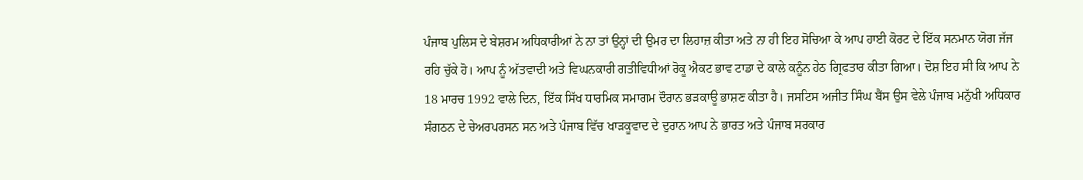ਪੰਜਾਬ ਪੁਲਿਸ ਦੇ ਬੇਸ਼ਰਮ ਅਧਿਕਾਰੀਆਂ ਨੇ ਨਾ ਤਾਂ ਉਨ੍ਹਾਂ ਦੀ ਉਮਰ ਦਾ ਲਿਹਾਜ਼ ਕੀਤਾ ਅਤੇ ਨਾ ਹੀ ਇਹ ਸੋਚਿਆ ਕੇ ਆਪ ਹਾਈ ਕੋਰਟ ਦੇ ਇੱਕ ਸਨਮਾਨ ਯੋਗ ਜੱਜ ਰਹਿ ਚੁੱਕੇ ਹੋ। ਆਪ ਨੂੰ ਅੱਤਵਾਦੀ ਅਤੇ ਵਿਘਨਕਾਰੀ ਗਤੀਵਿਧੀਆਂ ਰੋਕੂ ਐਕਟ ਭਾਵ ਟਾਡਾ ਦੇ ਕਾਲੇ ਕਨੂੰਨ ਹੇਠ ਗ੍ਰਿਫਤਾਰ ਕੀਤਾ ਗਿਆ। ਦੋਸ਼ ਇਹ ਸੀ ਕਿ ਆਪ ਨੇ 18 ਮਾਰਚ 1992 ਵਾਲੇ ਦਿਨ, ਇੱਕ ਸਿੱਖ ਧਾਰਮਿਕ ਸਮਾਗਮ ਦੌਰਾਨ ਭੜਕਾਊ ਭਾਸ਼ਣ ਕੀਤਾ ਹੈ। ਜਸਟਿਸ ਅਜੀਤ ਸਿੰਘ ਬੈਂਸ ਉਸ ਵੇਲੇ ਪੰਜਾਬ ਮਨੁੱਖੀ ਅਧਿਕਾਰ ਸੰਗਠਨ ਦੇ ਚੇਅਰਪਰਸਨ ਸਨ ਅਤੇ ਪੰਜਾਬ ਵਿੱਚ ਖਾੜਕੂਵਾਦ ਦੇ ਦੁਰਾਨ ਆਪ ਨੇ ਭਾਰਤ ਅਤੇ ਪੰਜਾਬ ਸਰਕਾਰ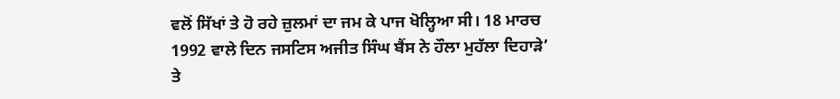ਵਲੋਂ ਸਿੱਖਾਂ ਤੇ ਹੋ ਰਹੇ ਜ਼ੁਲਮਾਂ ਦਾ ਜਮ ਕੇ ਪਾਜ ਖੋਲ੍ਹਿਆ ਸੀ। 18 ਮਾਰਚ 1992 ਵਾਲੇ ਦਿਨ ਜਸਟਿਸ ਅਜੀਤ ਸਿੰਘ ਬੈਂਸ ਨੇ ਹੌਲਾ ਮੁਹੱਲਾ ਦਿਹਾੜੇ’ ਤੇ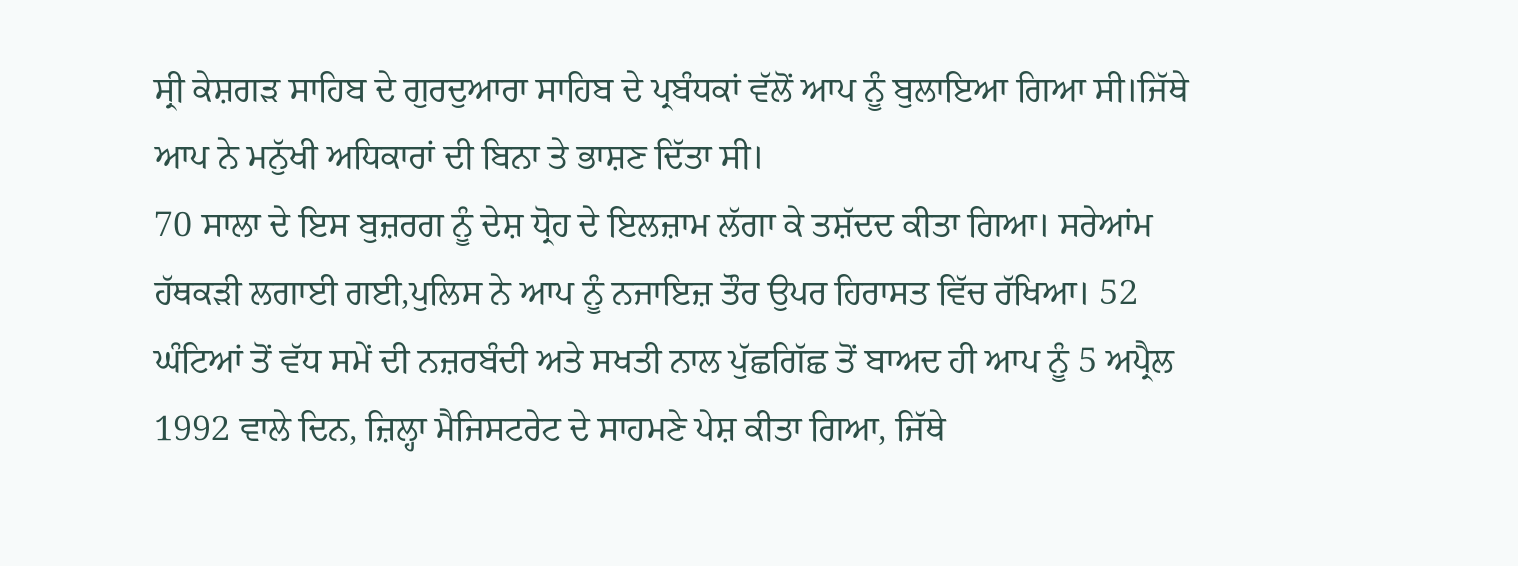ਸ੍ਰੀ ਕੇਸ਼ਗੜ ਸਾਹਿਬ ਦੇ ਗੁਰਦੁਆਰਾ ਸਾਹਿਬ ਦੇ ਪ੍ਰਬੰਧਕਾਂ ਵੱਲੋਂ ਆਪ ਨੂੰ ਬੁਲਾਇਆ ਗਿਆ ਸੀ।ਜਿੱਥੇ ਆਪ ਨੇ ਮਨੁੱਖੀ ਅਧਿਕਾਰਾਂ ਦੀ ਬਿਨਾ ਤੇ ਭਾਸ਼ਣ ਦਿੱਤਾ ਸੀ।
70 ਸਾਲਾ ਦੇ ਇਸ ਬੁਜ਼ਰਗ ਨੂੰ ਦੇਸ਼ ਧ੍ਰੋਹ ਦੇ ਇਲਜ਼ਾਮ ਲੱਗਾ ਕੇ ਤਸ਼ੱਦਦ ਕੀਤਾ ਗਿਆ। ਸਰੇਆਂਮ ਹੱਥਕੜੀ ਲਗਾਈ ਗਈ,ਪੁਲਿਸ ਨੇ ਆਪ ਨੂੰ ਨਜਾਇਜ਼ ਤੌਰ ਉਪਰ ਹਿਰਾਸਤ ਵਿੱਚ ਰੱਖਿਆ। 52 ਘੰਟਿਆਂ ਤੋਂ ਵੱਧ ਸਮੇਂ ਦੀ ਨਜ਼ਰਬੰਦੀ ਅਤੇ ਸਖਤੀ ਨਾਲ ਪੁੱਛਗਿੱਛ ਤੋਂ ਬਾਅਦ ਹੀ ਆਪ ਨੂੰ 5 ਅਪ੍ਰੈਲ 1992 ਵਾਲੇ ਦਿਨ, ਜ਼ਿਲ੍ਹਾ ਮੈਜਿਸਟਰੇਟ ਦੇ ਸਾਹਮਣੇ ਪੇਸ਼ ਕੀਤਾ ਗਿਆ, ਜਿੱਥੇ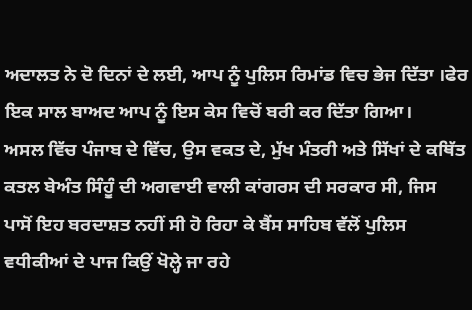ਅਦਾਲਤ ਨੇ ਦੋ ਦਿਨਾਂ ਦੇ ਲਈ, ਆਪ ਨੂੰ ਪੁਲਿਸ ਰਿਮਾਂਡ ਵਿਚ ਭੇਜ ਦਿੱਤਾ ।ਫੇਰ ਇਕ ਸਾਲ ਬਾਅਦ ਆਪ ਨੂੰ ਇਸ ਕੇਸ ਵਿਚੋਂ ਬਰੀ ਕਰ ਦਿੱਤਾ ਗਿਆ।
ਅਸਲ ਵਿੱਚ ਪੰਜਾਬ ਦੇ ਵਿੱਚ, ਉਸ ਵਕਤ ਦੇ, ਮੁੱਖ ਮੰਤਰੀ ਅਤੇ ਸਿੱਖਾਂ ਦੇ ਕਥਿੱਤ ਕਤਲ ਬੇਅੰਤ ਸਿੰਹੂੰ ਦੀ ਅਗਵਾਈ ਵਾਲੀ ਕਾਂਗਰਸ ਦੀ ਸਰਕਾਰ ਸੀ, ਜਿਸ ਪਾਸੋਂ ਇਹ ਬਰਦਾਸ਼ਤ ਨਹੀਂ ਸੀ ਹੋ ਰਿਹਾ ਕੇ ਬੈਂਸ ਸਾਹਿਬ ਵੱਲੋਂ ਪੁਲਿਸ ਵਧੀਕੀਆਂ ਦੇ ਪਾਜ ਕਿਉਂ ਖੋਲ੍ਹੇ ਜਾ ਰਹੇ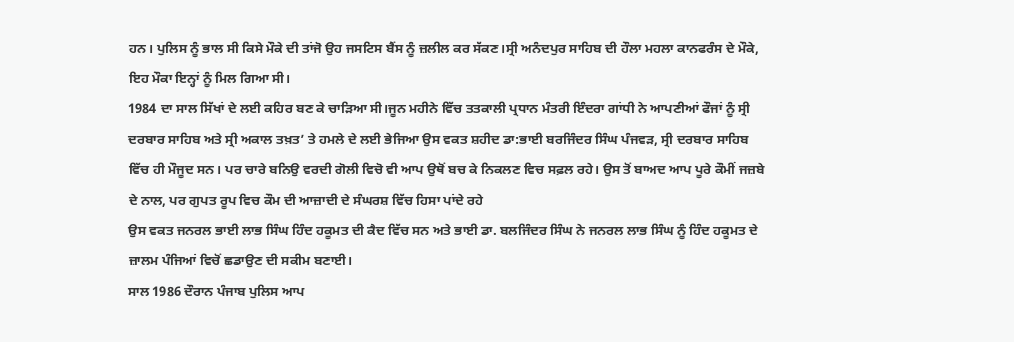ਹਨ। ਪੁਲਿਸ ਨੂੰ ਭਾਲ ਸੀ ਕਿਸੇ ਮੌਕੇ ਦੀ ਤਾਂਜੋ ਉਹ ਜਸਟਿਸ ਬੈਂਸ ਨੂੰ ਜ਼ਲੀਲ ਕਰ ਸੱਕਣ।ਸ੍ਰੀ ਅਨੰਦਪੁਰ ਸਾਹਿਬ ਦੀ ਹੌਲਾ ਮਹਲਾ ਕਾਨਫਰੰਸ ਦੇ ਮੌਕੇ, ਇਹ ਮੌਕਾ ਇਨ੍ਹਾਂ ਨੂੰ ਮਿਲ ਗਿਆ ਸੀ।
1984 ਦਾ ਸਾਲ ਸਿੱਖਾਂ ਦੇ ਲਈ ਕਹਿਰ ਬਣ ਕੇ ਚਾੜਿਆ ਸੀ।ਜੂਨ ਮਹੀਨੇ ਵਿੱਚ ਤਤਕਾਲੀ ਪ੍ਰਧਾਨ ਮੰਤਰੀ ਇੰਦਰਾ ਗਾਂਧੀ ਨੇ ਆਪਣੀਆਂ ਫੌਜਾਂ ਨੂੰ ਸ੍ਰੀ ਦਰਬਾਰ ਸਾਹਿਬ ਅਤੇ ਸ੍ਰੀ ਅਕਾਲ ਤਖ਼ਤ’ ਤੇ ਹਮਲੇ ਦੇ ਲਈ ਭੇਜਿਆ ਉਸ ਵਕਤ ਸ਼ਹੀਦ ਡਾ:ਭਾਈ ਬਰਜਿੰਦਰ ਸਿੰਘ ਪੰਜਵੜ, ਸ੍ਰੀ ਦਰਬਾਰ ਸਾਹਿਬ ਵਿੱਚ ਹੀ ਮੌਜੂਦ ਸਨ। ਪਰ ਚਾਰੇ ਬਨਿਉ ਵਰਦੀ ਗੋਲੀ ਵਿਚੋ ਵੀ ਆਪ ਉਥੋਂ ਬਚ ਕੇ ਨਿਕਲਣ ਵਿਚ ਸਫ਼ਲ ਰਹੇ। ਉਸ ਤੋਂ ਬਾਅਦ ਆਪ ਪੂਰੇ ਕੌਮੀਂ ਜਜ਼ਬੇ ਦੇ ਨਾਲ, ਪਰ ਗੁਪਤ ਰੂਪ ਵਿਚ ਕੌਮ ਦੀ ਆਜ਼ਾਦੀ ਦੇ ਸੰਘਰਸ਼ ਵਿੱਚ ਹਿਸਾ ਪਾਂਦੇ ਰਹੇ
ਉਸ ਵਕਤ ਜਨਰਲ ਭਾਈ ਲਾਭ ਸਿੰਘ ਹਿੰਦ ਹਕੂਮਤ ਦੀ ਕੈਦ ਵਿੱਚ ਸਨ ਅਤੇ ਭਾਈ ਡਾ. ਬਲਜਿੰਦਰ ਸਿੰਘ ਨੇ ਜਨਰਲ ਲਾਭ ਸਿੰਘ ਨੂੰ ਹਿੰਦ ਹਕੂਮਤ ਦੇ ਜ਼ਾਲਮ ਪੰਜਿਆਂ ਵਿਚੋਂ ਛਡਾਉਣ ਦੀ ਸਕੀਮ ਬਣਾਈ।
ਸਾਲ 1986 ਦੌਰਾਨ ਪੰਜਾਬ ਪੁਲਿਸ ਆਪ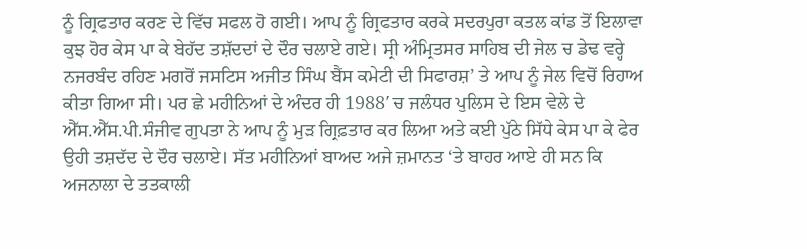ਨੂੰ ਗ੍ਰਿਫਤਾਰ ਕਰਣ ਦੇ ਵਿੱਚ ਸਫਲ ਹੋ ਗਈ। ਆਪ ਨੂੰ ਗ੍ਰਿਫਤਾਰ ਕਰਕੇ ਸਦਰਪੁਰਾ ਕਤਲ ਕਾਂਡ ਤੋਂ ਇਲਾਵਾ ਕੁਝ ਹੋਰ ਕੇਸ ਪਾ ਕੇ ਬੇਹੱਦ ਤਸ਼ੱਦਦਾਂ ਦੇ ਦੌਰ ਚਲਾਏ ਗਏ। ਸ੍ਰੀ ਅੰਮ੍ਰਿਤਸਰ ਸਾਹਿਬ ਦੀ ਜੇਲ ਚ ਡੇਢ ਵਰ੍ਹੇ ਨਜਰਬੰਦ ਰਹਿਣ ਮਗਰੋਂ ਜਸਟਿਸ ਅਜੀਤ ਸਿੰਘ ਬੈਂਸ ਕਮੇਟੀ ਦੀ ਸਿਫਾਰਸ਼’ ਤੇ ਆਪ ਨੂੰ ਜੇਲ ਵਿਚੋਂ ਰਿਹਾਅ ਕੀਤਾ ਗਿਆ ਸੀ। ਪਰ ਛੇ ਮਹੀਨਿਆਂ ਦੇ ਅੰਦਰ ਹੀ 1988′ ਚ ਜਲੰਧਰ ਪੁਲਿਸ ਦੇ ਇਸ ਵੇਲੇ ਦੇ ਐੱਸ.ਐੱਸ.ਪੀ.ਸੰਜੀਵ ਗੁਪਤਾ ਨੇ ਆਪ ਨੂੰ ਮੁੜ ਗ੍ਰਿਫ਼ਤਾਰ ਕਰ ਲਿਆ ਅਤੇ ਕਈ ਪੁੱਠੇ ਸਿੱਧੇ ਕੇਸ ਪਾ ਕੇ ਫੇਰ ਉਹੀ ਤਸ਼ਦੱਦ ਦੇ ਦੌਰ ਚਲਾਏ। ਸੱਤ ਮਹੀਨਿਆਂ ਬਾਅਦ ਅਜੇ ਜ਼ਮਾਨਤ ‘ਤੇ ਬਾਹਰ ਆਏ ਹੀ ਸਨ ਕਿ ਅਜਨਾਲਾ ਦੇ ਤਤਕਾਲੀ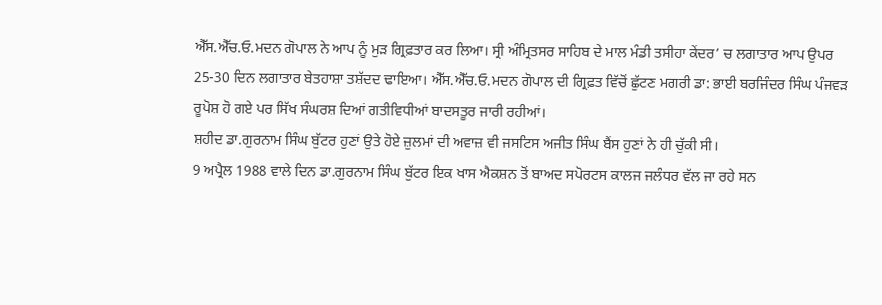ਐੱਸ.ਐੱਚ.ਓ.ਮਦਨ ਗੋਪਾਲ ਨੇ ਆਪ ਨੂੰ ਮੁੜ ਗ੍ਰਿਫ਼ਤਾਰ ਕਰ ਲਿਆ। ਸ੍ਰੀ ਅੰਮ੍ਰਿਤਸਰ ਸਾਹਿਬ ਦੇ ਮਾਲ ਮੰਡੀ ਤਸੀਹਾ ਕੇਂਦਰ’ ਚ ਲਗਾਤਾਰ ਆਪ ਉਪਰ 25-30 ਦਿਨ ਲਗਾਤਾਰ ਬੇਤਹਾਸ਼ਾ ਤਸ਼ੱਦਦ ਢਾਇਆ। ਐੱਸ.ਐੱਚ.ਓ.ਮਦਨ ਗੋਪਾਲ ਦੀ ਗ੍ਰਿਫ਼ਤ ਵਿੱਚੋਂ ਛੁੱਟਣ ਮਗਰੀ ਡਾ: ਭਾਈ ਬਰਜਿੰਦਰ ਸਿੰਘ ਪੰਜਵੜ ਰੂਪੋਸ਼ ਹੋ ਗਏ ਪਰ ਸਿੱਖ ਸੰਘਰਸ਼ ਦਿਆਂ ਗਤੀਵਿਧੀਆਂ ਬਾਦਸਤੂਰ ਜਾਰੀ ਰਹੀਆਂ।
ਸ਼ਹੀਦ ਡਾ.ਗੁਰਨਾਮ ਸਿੰਘ ਬੁੱਟਰ ਹੁਣਾਂ ਉਤੇ ਹੋਏ ਜ਼ੁਲਮਾਂ ਦੀ ਅਵਾਜ਼ ਵੀ ਜਸਟਿਸ ਅਜੀਤ ਸਿੰਘ ਬੈਂਸ ਹੁਣਾਂ ਨੇ ਹੀ ਚੁੱਕੀ ਸੀ।
9 ਅਪ੍ਰੈਲ 1988 ਵਾਲੇ ਦਿਨ ਡਾ.ਗੁਰਨਾਮ ਸਿੰਘ ਬੁੱਟਰ ਇਕ ਖਾਸ ਐਕਸ਼ਨ ਤੋਂ ਬਾਅਦ ਸਪੋਰਟਸ ਕਾਲਜ ਜਲੰਧਰ ਵੱਲ ਜਾ ਰਹੇ ਸਨ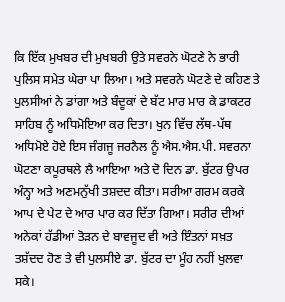ਕਿ ਇੱਕ ਮੁਖਬਰ ਦੀ ਮੁਖਬਰੀ ਉਤੇ ਸਵਰਨੇ ਘੋਟਣੇ ਨੇ ਭਾਰੀ ਪੁਲਿਸ ਸਮੇਤ ਘੇਰਾ ਪਾ ਲਿਆ। ਅਤੇ ਸਵਰਨੇ ਘੋਟਣੇ ਦੇ ਕਹਿਣ ਤੇ ਪੁਲਸੀਆਂ ਨੇ ਡਾਂਗਾ ਅਤੇ ਬੰਦੂਕਾਂ ਦੇ ਬੱਟ ਮਾਰ ਮਾਰ ਕੇ ਡਾਕਟਰ ਸਾਹਿਬ ਨੂੰ ਅਧਿਮੋਇਆ ਕਰ ਦਿਤਾ। ਖੁਨ ਵਿੱਚ ਲੱਥ-ਪੱਥ ਅਧਿਮੋਏ ਹੋਏ ਇਸ ਜੰਗਜੂ ਜਰਨੈਲ ਨੂੰ ਐਸ.ਐਸ.ਪੀ. ਸਵਰਨਾ ਘੋਟਣਾ ਕਪੂਰਥਲੇ ਲੈ ਆਇਆ ਅਤੇ ਦੋ ਦਿਨ ਡਾ. ਬੁੱਟਰ ਉਪਰ ਅੰਨ੍ਹਾ ਅਤੇ ਅਣਮਨੁੱਖੀ ਤਸ਼ਦਦ ਕੀਤਾ। ਸਰੀਆ ਗਰਮ ਕਰਕੇ ਆਪ ਦੇ ਪੇਟ ਦੇ ਆਰ ਪਾਰ ਕਰ ਦਿੱਤਾ ਗਿਆ। ਸਰੀਰ ਦੀਆਂ ਅਨੇਕਾਂ ਹੱਡੀਆਂ ਤੋੜਨ ਦੇ ਬਾਵਜੂਦ ਵੀ ਅਤੇ ਇੰਤਨਾਂ ਸਖ਼ਤ ਤਸ਼ੱਦਦ ਹੋਣ ਤੇ ਵੀ ਪੁਲਸੀਏ ਡਾ. ਬੁੱਟਰ ਦਾ ਮੂੰਹ ਨਹੀਂ ਖੁਲਵਾ ਸਕੇ।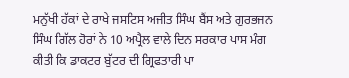ਮਨੁੱਖੀ ਹੱਕਾਂ ਦੇ ਰਾਖੇ ਜਸਟਿਸ ਅਜੀਤ ਸਿੰਘ ਬੈਂਸ ਅਤੇ ਗੁਰਭਜਨ ਸਿੰਘ ਗਿੱਲ ਹੋਰਾਂ ਨੇ 10 ਅਪ੍ਰੈਲ ਵਾਲੇ ਦਿਨ ਸਰਕਾਰ ਪਾਸ ਮੰਗ ਕੀਤੀ ਕਿ ਡਾਕਟਰ ਬੁੱਟਰ ਦੀ ਗ੍ਰਿਫਤਾਰੀ ਪਾ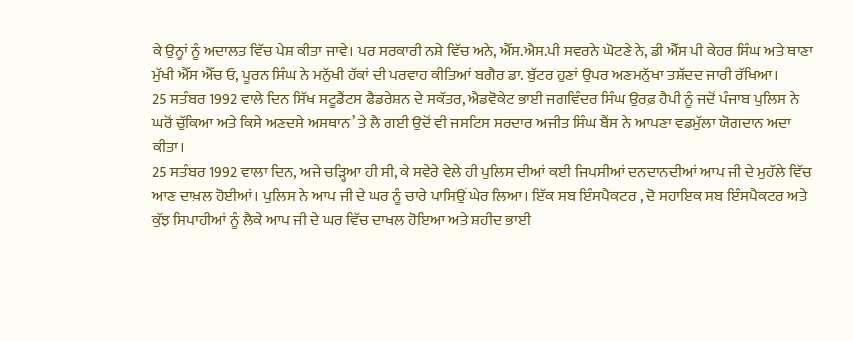ਕੇ ਉਨ੍ਹਾਂ ਨੂੰ ਅਦਾਲਤ ਵਿੱਚ ਪੇਸ਼ ਕੀਤਾ ਜਾਵੇ। ਪਰ ਸਰਕਾਰੀ ਨਸ਼ੇ ਵਿੱਚ ਅਨੇ, ਐੱਸ.ਐਸ.ਪੀ ਸਵਰਨੇ ਘੋਟਣੇ ਨੇ, ਡੀ ਐੱਸ ਪੀ ਕੇਹਰ ਸਿੰਘ ਅਤੇ ਥਾਣਾ ਮੁੱਖੀ ਐੱਸ ਐੱਚ ਓ, ਪੂਰਨ ਸਿੰਘ ਨੇ ਮਨੁੱਖੀ ਹੱਕਾਂ ਦੀ ਪਰਵਾਹ ਕੀਤਿਆਂ ਬਗੈਰ ਡਾ. ਬੁੱਟਰ ਹੁਣਾਂ ਉਪਰ ਅਣਮਨੁੱਖਾ ਤਸ਼ੱਦਦ ਜਾਰੀ ਰੱਖਿਆ।
25 ਸਤੰਬਰ 1992 ਵਾਲੇ ਦਿਨ ਸਿੱਖ ਸਟੂਡੈਂਟਸ ਫੈਡਰੇਸ਼ਨ ਦੇ ਸਕੱਤਰ, ਐਡਵੋਕੇਟ ਭਾਈ ਜਗਵਿੰਦਰ ਸਿੰਘ ਉਰਫ਼ ਹੈਪੀ ਨੂੰ ਜਦੋਂ ਪੰਜਾਬ ਪੁਲਿਸ ਨੇ ਘਰੋਂ ਚੁੱਕਿਆ ਅਤੇ ਕਿਸੇ ਅਣਦਸੇ ਅਸਥਾਨ’ ਤੇ ਲੈ ਗਈ ਉਦੋਂ ਵੀ ਜਸਟਿਸ ਸਰਦਾਰ ਅਜੀਤ ਸਿੰਘ ਬੈਂਸ ਨੇ ਆਪਣਾ ਵਡਮੁੱਲਾ ਯੋਗਦਾਨ ਅਦਾ ਕੀਤਾ।
25 ਸਤੰਬਰ 1992 ਵਾਲਾ ਦਿਨ, ਅਜੇ ਚੜ੍ਹਿਆ ਹੀ ਸੀ, ਕੇ ਸਵੇਰੇ ਵੇਲੇ ਹੀ ਪੁਲਿਸ ਦੀਆਂ ਕਈ ਜਿਪਸੀਆਂ ਦਨਦਾਨਦੀਆਂ ਆਪ ਜੀ ਦੇ ਮੁਹੱਲੇ ਵਿੱਚ ਆਣ ਦਾਖ਼ਲ ਹੋਈਆਂ। ਪੁਲਿਸ ਨੇ ਆਪ ਜੀ ਦੇ ਘਰ ਨੂੰ ਚਾਰੇ ਪਾਸਿਉਂ ਘੇਰ ਲਿਆ। ਇੱਕ ਸਬ ਇੰਸਪੈਕਟਰ , ਦੋ ਸਹਾਇਕ ਸਬ ਇੰਸਪੈਕਟਰ ਅਤੇ ਕੁੱਝ ਸਿਪਾਹੀਆਂ ਨੂੰ ਲੈਕੇ ਆਪ ਜੀ ਦੇ ਘਰ ਵਿੱਚ ਦਾਖਲ ਹੋਇਆ ਅਤੇ ਸ਼ਹੀਦ ਭਾਈ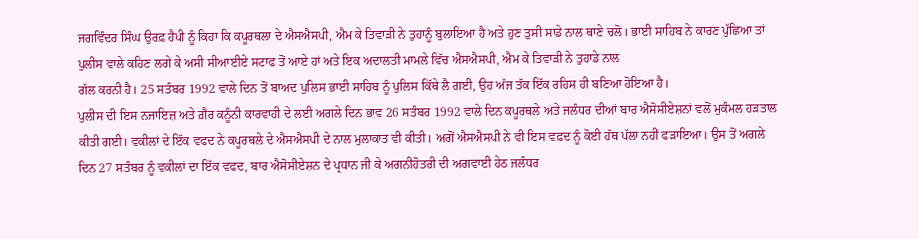ਜਗਵਿੰਦਰ ਸਿੰਘ ਉਰਫ਼ ਹੈਪੀ ਨੂੰ ਕਿਹਾ ਕਿ ਕਪੂਰਥਲਾ ਦੇ ਐਸਐਸਪੀ, ਐਮ ਕੇ ਤਿਵਾੜੀ ਨੇ ਤੁਹਾਨੂੰ ਬੁਲਾਇਆ ਹੈ ਅਤੇ ਹੁਣ ਤੁਸੀ ਸਾਡੇ ਨਾਲ ਥਾਣੇ ਚਲੋ। ਭਾਈ ਸਾਹਿਬ ਨੇ ਕਾਰਣ ਪੁੱਛਿਆ ਤਾਂ ਪੁਲੀਸ ਵਾਲੇ ਕਹਿਣ ਲਗੇ ਕੇ ਅਸੀ ਸੀਆਈਏ ਸਟਾਫ ਤੋਂ ਆਏ ਹਾਂ ਅਤੇ ਇਕ ਅਦਾਲਤੀ ਮਾਮਲੇ ਵਿੱਚ ਐਸਐਸਪੀ, ਐਮ ਕੇ ਤਿਵਾੜੀ ਨੇ ਤੁਹਾਡੇ ਨਾਲ
ਗੱਲ ਕਰਨੀ ਹੈ। 25 ਸਤੰਬਰ 1992 ਵਾਲੇ ਦਿਨ ਤੋਂ ਬਾਅਦ ਪੁਲਿਸ ਭਾਈ ਸਾਹਿਬ ਨੂੰ ਪੁਲਿਸ ਕਿੱਥੇ ਲੈ ਗਈ, ਉਹ ਅੱਜ ਤੱਕ ਇੱਕ ਰਹਿਸ ਹੀ ਬਣਿਆ ਹੋਇਆ ਹੈ।
ਪੁਲੀਸ ਦੀ ਇਸ ਨਜਾਇਜ਼ ਅਤੇ ਗ਼ੈਰ ਕਨੂੰਨੀ ਕਾਰਵਾਹੀ ਦੇ ਲਈ ਅਗਲੇ ਦਿਨ ਭਾਵ 26 ਸਤੰਬਰ 1992 ਵਾਲੇ ਦਿਨ ਕਪੂਰਥਲੇ ਅਤੇ ਜਲੰਧਰ ਦੀਆਂ ਬਾਰ ਐਸੋਸੀਏਸ਼ਨਾਂ ਵਲੋਂ ਮੁਕੰਮਲ ਹੜਤਾਲ ਕੀਤੀ ਗਈ। ਵਕੀਲਾਂ ਦੇ ਇੱਕ ਵਫਦ ਨੇ ਕਪੂਰਥਲੇ ਦੇ ਐਸਐਸਪੀ ਦੇ ਨਾਲ ਮੁਲਾਕਾਤ ਵੀ ਕੀਤੀ। ਅਗੋਂ ਐਸਐਸਪੀ ਨੇ ਵੀ ਇਸ ਵਫ਼ਦ ਨੂੰ ਕੋਈ ਹੱਥ ਪੱਲਾ ਨਹੀਂ ਫੜਾਇਆ। ਉਸ ਤੋਂ ਅਗਲੇ ਦਿਨ 27 ਸਤੰਬਰ ਨੂੰ ਵਕੀਲਾਂ ਦਾ ਇੱਕ ਵਫਦ, ਬਾਰ ਐਸੋਸੀਏਸ਼ਨ ਦੇ ਪ੍ਰਧਾਨ ਜੀ ਕੇ ਅਗਨੀਹੋਤਰੀ ਦੀ ਅਗਵਾਈ ਹੇਠ ਜਲੰਧਰ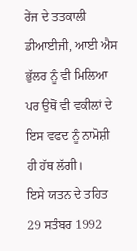ਰੇਂਜ ਦੇ ਤਤਕਾਲੀ ਡੀਆਈਜੀ, ਆਈ ਐਸ ਭੁੱਲਰ ਨੂੰ ਵੀ ਮਿਲਿਆ ਪਰ ਉਥੋਂ ਵੀ ਵਕੀਲਾਂ ਦੇ ਇਸ ਵਫਦ ਨੂੰ ਨਾਮੋਸ਼ੀ ਹੀ ਹੱਥ ਲੱਗੀ।
ਇਸੇ ਯਤਨ ਦੇ ਤਹਿਤ 29 ਸਤੰਬਰ 1992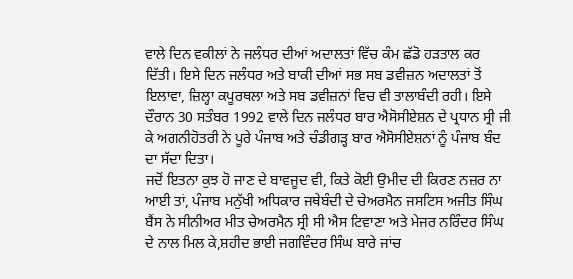ਵਾਲੇ ਦਿਨ ਵਕੀਲਾਂ ਨੇ ਜਲੰਧਰ ਦੀਆਂ ਅਦਾਲਤਾਂ ਵਿੱਚ ਕੰਮ ਛੱਡੋ ਹੜਤਾਲ ਕਰ ਦਿੱਤੀ। ਇਸੇ ਦਿਨ ਜਲੰਧਰ ਅਤੇ ਬਾਕੀ ਦੀਆਂ ਸਭ ਸਬ ਡਵੀਜ਼ਨ ਅਦਾਲਤਾਂ ਤੋਂ ਇਲਾਵਾ, ਜ਼ਿਲ੍ਹਾ ਕਪੂਰਥਲਾ ਅਤੇ ਸਬ ਡਵੀਜ਼ਨਾਂ ਵਿਚ ਵੀ ਤਾਲਾਬੰਦੀ ਰਹੀ। ਇਸੇ ਦੌਰਾਨ 30 ਸਤੰਬਰ 1992 ਵਾਲੇ ਦਿਨ ਜਲੰਧਰ ਬਾਰ ਐਸੋਸੀਏਸ਼ਨ ਦੇ ਪ੍ਰਧਾਨ ਸ੍ਰੀ ਜੀ ਕੇ ਅਗਨੀਹੋਤਰੀ ਨੇ ਪੂਰੇ ਪੰਜਾਬ ਅਤੇ ਚੰਡੀਗੜ੍ਹ ਬਾਰ ਐਸੋਸੀਏਸ਼ਨਾਂ ਨੂੰ ਪੰਜਾਬ ਬੰਦ ਦਾ ਸੱਦਾ ਦਿਤਾ।
ਜਦੋਂ ਇਤਨਾ ਕੁਝ ਹੋ ਜਾਣ ਦੇ ਬਾਵਜੂਦ ਵੀ, ਕਿਤੇ ਕੋਈ ਉਮੀਦ ਦੀ ਕਿਰਣ ਨਜ਼ਰ ਨਾ ਆਈ ਤਾਂ, ਪੰਜਾਬ ਮਨੁੱਖੀ ਅਧਿਕਾਰ ਜਥੇਬੰਦੀ ਦੇ ਚੇਅਰਮੈਨ ਜਸਟਿਸ ਅਜੀਤ ਸਿੰਘ ਬੈਂਸ ਨੇ ਸੀਨੀਅਰ ਮੀਤ ਚੇਅਰਮੈਨ ਸ੍ਰੀ ਸੀ ਐਸ ਟਿਵਾਣਾ ਅਤੇ ਮੇਜਰ ਨਰਿੰਦਰ ਸਿੰਘ ਦੇ ਨਾਲ ਮਿਲ ਕੇ,ਸ਼ਹੀਦ ਭਾਈ ਜਗਵਿੰਦਰ ਸਿੰਘ ਬਾਰੇ ਜਾਂਚ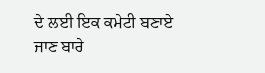ਦੇ ਲਈ ਇਕ ਕਮੇਟੀ ਬਣਾਏ ਜਾਣ ਬਾਰੇ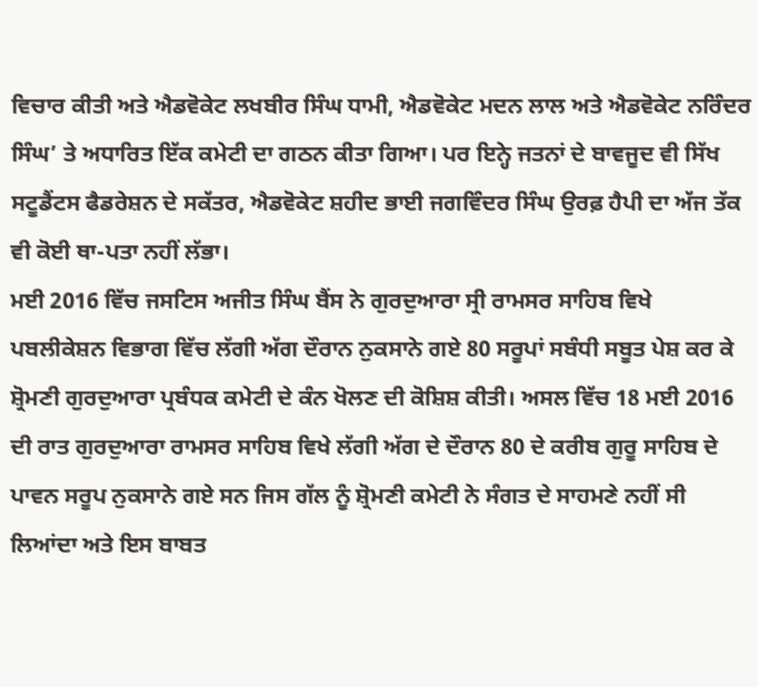ਵਿਚਾਰ ਕੀਤੀ ਅਤੇ ਐਡਵੋਕੇਟ ਲਖਬੀਰ ਸਿੰਘ ਧਾਮੀ, ਐਡਵੋਕੇਟ ਮਦਨ ਲਾਲ ਅਤੇ ਐਡਵੋਕੇਟ ਨਰਿੰਦਰ ਸਿੰਘ’ ਤੇ ਅਧਾਰਿਤ ਇੱਕ ਕਮੇਟੀ ਦਾ ਗਠਨ ਕੀਤਾ ਗਿਆ। ਪਰ ਇਨ੍ਹੇ ਜਤਨਾਂ ਦੇ ਬਾਵਜੂਦ ਵੀ ਸਿੱਖ ਸਟੂਡੈਂਟਸ ਫੈਡਰੇਸ਼ਨ ਦੇ ਸਕੱਤਰ, ਐਡਵੋਕੇਟ ਸ਼ਹੀਦ ਭਾਈ ਜਗਵਿੰਦਰ ਸਿੰਘ ਉਰਫ਼ ਹੈਪੀ ਦਾ ਅੱਜ ਤੱਕ ਵੀ ਕੋਈ ਥਾ-ਪਤਾ ਨਹੀਂ ਲੱਭਾ।
ਮਈ 2016 ਵਿੱਚ ਜਸਟਿਸ ਅਜੀਤ ਸਿੰਘ ਬੈਂਸ ਨੇ ਗੁਰਦੁਆਰਾ ਸ੍ਰੀ ਰਾਮਸਰ ਸਾਹਿਬ ਵਿਖੇ ਪਬਲੀਕੇਸ਼ਨ ਵਿਭਾਗ ਵਿੱਚ ਲੱਗੀ ਅੱਗ ਦੌਰਾਨ ਨੁਕਸਾਨੇ ਗਏ 80 ਸਰੂਪਾਂ ਸਬੰਧੀ ਸਬੂਤ ਪੇਸ਼ ਕਰ ਕੇ ਸ਼੍ਰੋਮਣੀ ਗੁਰਦੁਆਰਾ ਪ੍ਰਬੰਧਕ ਕਮੇਟੀ ਦੇ ਕੰਨ ਖੋਲਣ ਦੀ ਕੋਸ਼ਿਸ਼ ਕੀਤੀ। ਅਸਲ ਵਿੱਚ 18 ਮਈ 2016 ਦੀ ਰਾਤ ਗੁਰਦੁਆਰਾ ਰਾਮਸਰ ਸਾਹਿਬ ਵਿਖੇ ਲੱਗੀ ਅੱਗ ਦੇ ਦੌਰਾਨ 80 ਦੇ ਕਰੀਬ ਗੁਰੂ ਸਾਹਿਬ ਦੇ ਪਾਵਨ ਸਰੂਪ ਨੁਕਸਾਨੇ ਗਏ ਸਨ ਜਿਸ ਗੱਲ ਨੂੰ ਸ਼੍ਰੋਮਣੀ ਕਮੇਟੀ ਨੇ ਸੰਗਤ ਦੇ ਸਾਹਮਣੇ ਨਹੀਂ ਸੀ ਲਿਆਂਦਾ ਅਤੇ ਇਸ ਬਾਬਤ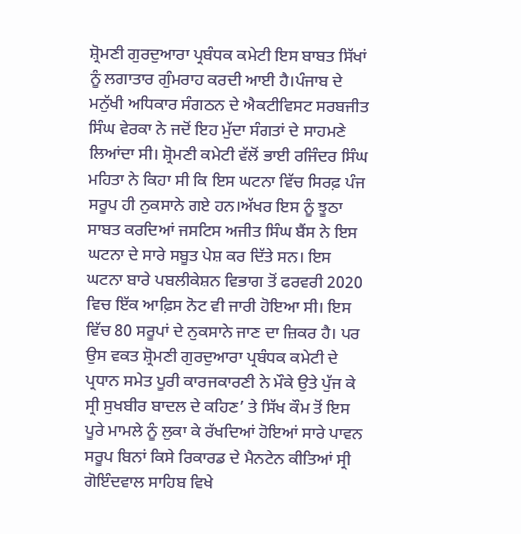ਸ਼੍ਰੋਮਣੀ ਗੁਰਦੁਆਰਾ ਪ੍ਰਬੰਧਕ ਕਮੇਟੀ ਇਸ ਬਾਬਤ ਸਿੱਖਾਂ ਨੂੰ ਲਗਾਤਾਰ ਗੁੰਮਰਾਹ ਕਰਦੀ ਆਈ ਹੈ।ਪੰਜਾਬ ਦੇ ਮਨੁੱਖੀ ਅਧਿਕਾਰ ਸੰਗਠਨ ਦੇ ਐਕਟੀਵਿਸਟ ਸਰਬਜੀਤ ਸਿੰਘ ਵੇਰਕਾ ਨੇ ਜਦੋਂ ਇਹ ਮੁੱਦਾ ਸੰਗਤਾਂ ਦੇ ਸਾਹਮਣੇ ਲਿਆਂਦਾ ਸੀ। ਸ਼੍ਰੋਮਣੀ ਕਮੇਟੀ ਵੱਲੋਂ ਭਾਈ ਰਜਿੰਦਰ ਸਿੰਘ ਮਹਿਤਾ ਨੇ ਕਿਹਾ ਸੀ ਕਿ ਇਸ ਘਟਨਾ ਵਿੱਚ ਸਿਰਫ਼ ਪੰਜ ਸਰੂਪ ਹੀ ਨੁਕਸਾਨੇ ਗਏ ਹਨ।ਅੱਖਰ ਇਸ ਨੂੰ ਝੂਠਾ ਸਾਬਤ ਕਰਦਿਆਂ ਜਸਟਿਸ ਅਜੀਤ ਸਿੰਘ ਬੈਂਸ ਨੇ ਇਸ ਘਟਨਾ ਦੇ ਸਾਰੇ ਸਬੂਤ ਪੇਸ਼ ਕਰ ਦਿੱਤੇ ਸਨ। ਇਸ ਘਟਨਾ ਬਾਰੇ ਪਬਲੀਕੇਸ਼ਨ ਵਿਭਾਗ ਤੋਂ ਫਰਵਰੀ 2020 ਵਿਚ ਇੱਕ ਆਫ਼ਿਸ ਨੋਟ ਵੀ ਜਾਰੀ ਹੋਇਆ ਸੀ। ਇਸ ਵਿੱਚ 80 ਸਰੂਪਾਂ ਦੇ ਨੁਕਸਾਨੇ ਜਾਣ ਦਾ ਜ਼ਿਕਰ ਹੈ। ਪਰ ਉਸ ਵਕਤ ਸ਼੍ਰੋਮਣੀ ਗੁਰਦੁਆਰਾ ਪ੍ਰਬੰਧਕ ਕਮੇਟੀ ਦੇ ਪ੍ਰਧਾਨ ਸਮੇਤ ਪੂਰੀ ਕਾਰਜਕਾਰਣੀ ਨੇ ਮੌਕੇ ਉਤੇ ਪੁੱਜ ਕੇ ਸ੍ਰੀ ਸੁਖਬੀਰ ਬਾਦਲ ਦੇ ਕਹਿਣ’ ਤੇ ਸਿੱਖ ਕੌਮ ਤੋਂ ਇਸ ਪੂਰੇ ਮਾਮਲੇ ਨੂੰ ਲੁਕਾ ਕੇ ਰੱਖਦਿਆਂ ਹੋਇਆਂ ਸਾਰੇ ਪਾਵਨ ਸਰੂਪ ਬਿਨਾਂ ਕਿਸੇ ਰਿਕਾਰਡ ਦੇ ਮੈਨਟੇਨ ਕੀਤਿਆਂ ਸ੍ਰੀ ਗੋਇੰਦਵਾਲ ਸਾਹਿਬ ਵਿਖੇ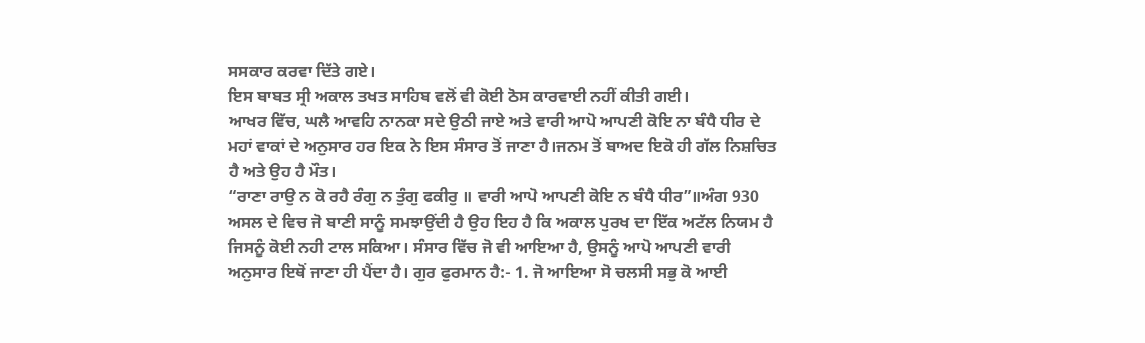ਸਸਕਾਰ ਕਰਵਾ ਦਿੱਤੇ ਗਏ।
ਇਸ ਬਾਬਤ ਸ੍ਰੀ ਅਕਾਲ ਤਖਤ ਸਾਹਿਬ ਵਲੋਂ ਵੀ ਕੋਈ ਠੋਸ ਕਾਰਵਾਈ ਨਹੀਂ ਕੀਤੀ ਗਈ।
ਆਖਰ ਵਿੱਚ, ਘਲੈ ਆਵਹਿ ਨਾਨਕਾ ਸਦੇ ਉਠੀ ਜਾਏ ਅਤੇ ਵਾਰੀ ਆਪੋ ਆਪਣੀ ਕੋਇ ਨਾ ਬੰਧੈ ਧੀਰ ਦੇ ਮਹਾਂ ਵਾਕਾਂ ਦੇ ਅਨੁਸਾਰ ਹਰ ਇਕ ਨੇ ਇਸ ਸੰਸਾਰ ਤੋਂ ਜਾਣਾ ਹੈ।ਜਨਮ ਤੋਂ ਬਾਅਦ ਇਕੋ ਹੀ ਗੱਲ ਨਿਸ਼ਚਿਤ ਹੈ ਅਤੇ ਉਹ ਹੈ ਮੌਤ।
“ਰਾਣਾ ਰਾਉ ਨ ਕੋ ਰਹੈ ਰੰਗੁ ਨ ਤੁੰਗੁ ਫਕੀਰੁ ॥ ਵਾਰੀ ਆਪੋ ਆਪਣੀ ਕੋਇ ਨ ਬੰਧੈ ਧੀਰ”॥ਅੰਗ 930
ਅਸਲ ਦੇ ਵਿਚ ਜੋ ਬਾਣੀ ਸਾਨੂੰ ਸਮਝਾਉਂਦੀ ਹੈ ਉਹ ਇਹ ਹੈ ਕਿ ਅਕਾਲ ਪੁਰਖ ਦਾ ਇੱਕ ਅਟੱਲ ਨਿਯਮ ਹੈ ਜਿਸਨੂੰ ਕੋਈ ਨਹੀ ਟਾਲ ਸਕਿਆ। ਸੰਸਾਰ ਵਿੱਚ ਜੋ ਵੀ ਆਇਆ ਹੈ, ਉਸਨੂੰ ਆਪੋ ਆਪਣੀ ਵਾਰੀ ਅਨੁਸਾਰ ਇਥੋਂ ਜਾਣਾ ਹੀ ਪੈਂਦਾ ਹੈ। ਗੁਰ ਫੁਰਮਾਨ ਹੈ:- 1. ਜੋ ਆਇਆ ਸੋ ਚਲਸੀ ਸਭੁ ਕੋ ਆਈ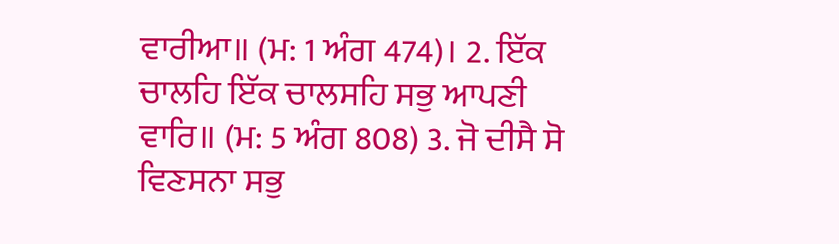ਵਾਰੀਆ॥ (ਮ: 1 ਅੰਗ 474)। 2. ਇੱਕ ਚਾਲਹਿ ਇੱਕ ਚਾਲਸਹਿ ਸਭੁ ਆਪਣੀ ਵਾਰਿ॥ (ਮ: 5 ਅੰਗ 808) 3. ਜੋ ਦੀਸੈ ਸੋ ਵਿਣਸਨਾ ਸਭੁ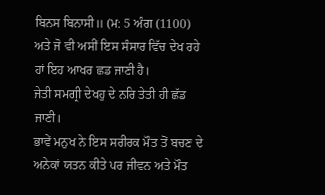ਬਿਨਸ ਬਿਨਾਸੀ॥ (ਮ: 5 ਅੰਗ (1100)
ਅਤੇ ਜੋ ਵੀ ਅਸੀਂ ਇਸ ਸੰਸਾਰ ਵਿੱਚ ਦੇਖ ਰਹੇ ਹਾਂ ਇਹ ਆਖਰ ਛਡ ਜਾਣੀ ਹੈ।
ਜੇਤੀ ਸਮਗ੍ਰੀ ਦੇਖਹੁ ਦੇ ਨਰਿ ਤੇਤੀ ਹੀ ਛੱਡ ਜਾਣੀ।
ਭਾਵੇਂ ਮਨੁਖ ਨੇ ਇਸ ਸਰੀਰਕ ਮੌਤ ਤੋਂ ਬਚਣ ਦੇ ਅਨੇਕਾਂ ਯਤਨ ਕੀਤੇ ਪਰ ਜੀਵਨ ਅਤੇ ਮੌਤ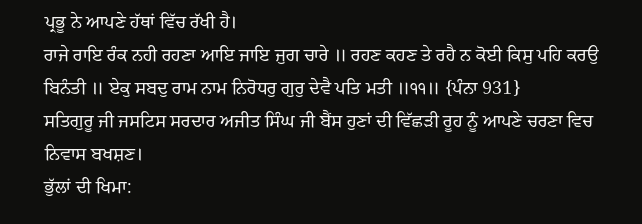ਪ੍ਰਭੂ ਨੇ ਆਪਣੇ ਹੱਥਾਂ ਵਿੱਚ ਰੱਖੀ ਹੈ।
ਰਾਜੇ ਰਾਇ ਰੰਕ ਨਹੀ ਰਹਣਾ ਆਇ ਜਾਇ ਜੁਗ ਚਾਰੇ ॥ ਰਹਣ ਕਹਣ ਤੇ ਰਹੈ ਨ ਕੋਈ ਕਿਸੁ ਪਹਿ ਕਰਉ ਬਿਨੰਤੀ ॥ ਏਕੁ ਸਬਦੁ ਰਾਮ ਨਾਮ ਨਿਰੋਧਰੁ ਗੁਰੁ ਦੇਵੈ ਪਤਿ ਮਤੀ ॥੧੧॥ {ਪੰਨਾ 931}
ਸਤਿਗੁਰੂ ਜੀ ਜਸਟਿਸ ਸਰਦਾਰ ਅਜੀਤ ਸਿੰਘ ਜੀ ਬੈਂਸ ਹੁਣਾਂ ਦੀ ਵਿੱਛੜੀ ਰੂਹ ਨੂੰ ਆਪਣੇ ਚਰਣਾ ਵਿਚ ਨਿਵਾਸ ਬਖਸ਼ਣ।
ਭੁੱਲਾਂ ਦੀ ਖਿਮਾ: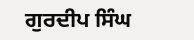ਗੁਰਦੀਪ ਸਿੰਘ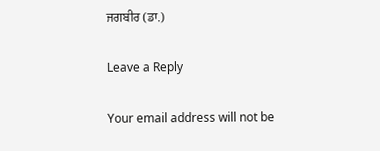ਜਗਬੀਰ (ਡਾ.)

Leave a Reply

Your email address will not be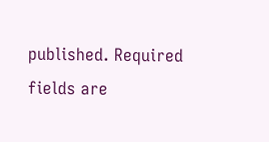published. Required fields are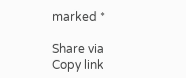marked *

Share via
Copy link